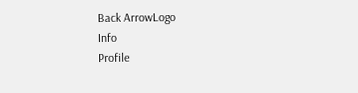Back ArrowLogo
Info
Profile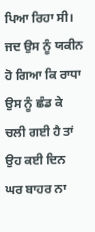ਪਿਆ ਰਿਹਾ ਸੀ। ਜਦ ਉਸ ਨੂੰ ਯਕੀਨ ਹੋ ਗਿਆ ਕਿ ਰਾਧਾ ਉਸ ਨੂੰ ਛੰਡ ਕੇ ਚਲੀ ਗਈ ਹੈ ਤਾਂ ਉਹ ਕਈ ਦਿਨ ਘਰ ਬਾਹਰ ਨਾ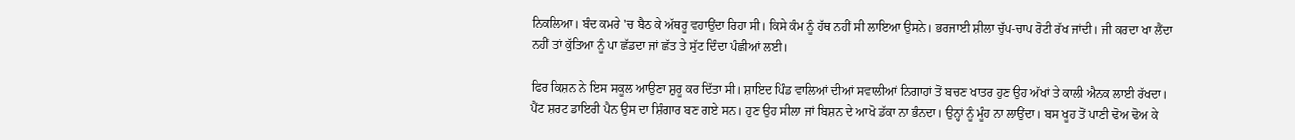ਨਿਕਲਿਆ। ਬੰਦ ਕਮਰੇ 'ਚ ਬੈਠ ਕੇ ਅੱਥਰੂ ਵਹਾਉਂਦਾ ਰਿਹਾ ਸੀ। ਕਿਸੇ ਕੰਮ ਨੂੰ ਹੱਥ ਨਹੀਂ ਸੀ ਲਾਇਆ ਉਸਨੇ। ਭਰਜਾਈ ਸ਼ੀਲਾ ਚੁੱਪ-ਚਾਪ ਰੋਟੀ ਰੱਖ ਜਾਂਦੀ। ਜੀ ਕਰਦਾ ਖਾ ਲੈਂਦਾ ਨਹੀਂ ਤਾਂ ਕੁੱਤਿਆ ਨੂੰ ਪਾ ਛੱਡਦਾ ਜਾਂ ਛੱਤ ਤੇ ਸੁੱਟ ਦਿੰਦਾ ਪੰਛੀਆਂ ਲਈ।

ਫਿਰ ਕਿਸ਼ਨ ਨੇ ਇਸ ਸਕੂਲ ਆਉਣਾ ਸ਼ੁਰੂ ਕਰ ਦਿੱਤਾ ਸੀ। ਸ਼ਾਇਦ ਪਿੰਡ ਵਾਲਿਆਂ ਦੀਆਂ ਸਵਾਲੀਆਂ ਨਿਗਾਹਾਂ ਤੋਂ ਬਚਣ ਖਾਤਰ ਹੁਣ ਉਹ ਅੱਖਾਂ ਤੇ ਕਾਲੀ ਐਨਕ ਲਾਈ ਰੱਖਦਾ। ਪੈਂਟ ਸ਼ਰਟ ਡਾਇਰੀ ਪੈਨ ਉਸ ਦਾ ਸ਼ਿੰਗਾਰ ਬਣ ਗਏ ਸਨ। ਹੁਣ ਉਹ ਸੀਲਾ ਜਾਂ ਬਿਸ਼ਨ ਦੇ ਆਖੋ ਡੱਕਾ ਨਾ ਭੰਨਦਾ। ਉਨ੍ਹਾਂ ਨੂੰ ਮੂੰਹ ਨਾ ਲਾਉਂਦਾ। ਬਸ ਖੂਹ ਤੋਂ ਪਾਣੀ ਢੋਅ ਢੋਅ ਕੇ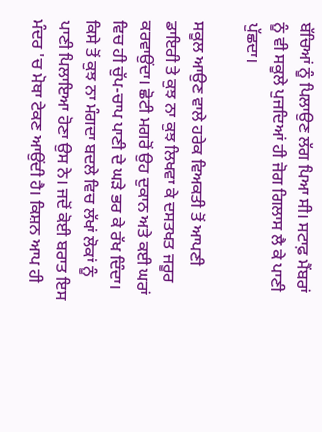ਬੱਚਿਆਂ ਨੂੰ ਪਿਲਾਉਣ ਲੱਗ ਪਿਆ ਸੀ। ਸਟਾਫ਼ ਮੈਂਬਰਾਂ ਨੂੰ ਵੀ ਸਕੂਲੇ ਪੁਜਦਿਆਂ ਹੀ ਜੋਗ ਗਿਲਾਸ ਲੈ ਕੇ ਪਾਣੀ ਪੁੱਛਦਾ।

ਸਕੂਲ ਆਉਣ ਵਾਲੇ ਹਰੇਕ ਵਿਅਕਤੀ ਤੋਂ ਆਪਣੀ ਡਾਇਰੀ ਤੇ ਕੁਝ ਨਾ ਕੁਝ ਲਿਖਵਾ ਕੇ ਦਸਤਖਤ ਜਰੂਰ ਕਰਵਾਉਂਦਾ। ਛੋਟੀ ਮਗਰੋਂ ਉਹ ਦੁਕਾਨ ਅਤੇ ਕਈ ਘਰਾਂ ਵਿਚ ਹੀ ਚੁੱਪ-ਚਾਪ ਪਾਣੀ ਦੇ ਘੜੇ ਭਰ ਕੇ ਰੱਖ ਦਿੰਦਾ। ਕਿਸੇ ਤੋਂ ਕੁਝ ਨਾ ਮੰਗਦਾ ਬਦਲੇ ਵਿਚ ਲੱਖਾਂ ਲੋਕਾਂ ਨੂੰ ਪਾਣੀ ਪਿਲਾਇਆ ਹੋਣਾ ਉਸ ਨੇ। ਜਦੋਂ ਕੋਈ ਬਰਾਤ ਇਸ ਮੰਦਰ 'ਚ ਮੋਥਾ ਟੇਕਣ ਆਉਂਦੀ ਹੈ। ਕਿਸ਼ਨ ਆਪ ਹੀ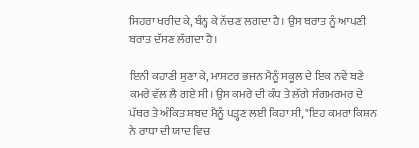ਸਿਹਰਾ ਖਰੀਦ ਕੇ, ਬੰਨ੍ਹ ਕੇ ਨੱਚਣ ਲਗਦਾ ਹੈ। ਉਸ ਬਰਾਤ ਨੂੰ ਆਪਣੀ ਬਰਾਤ ਦੱਸਣ ਲੱਗਦਾ ਹੈ।

ਇਨੀ ਕਹਾਣੀ ਸੁਣਾ ਕੇ, ਮਾਸਟਰ ਭਜਨ ਮੈਨੂੰ ਸਕੂਲ ਦੇ ਇਕ ਨਵੇਂ ਬਣੇ ਕਮਰੇ ਵੱਲ ਲੈ ਗਏ ਸੀ। ਉਸ ਕਮਰੇ ਦੀ ਕੰਧ ਤੇ ਲੱਗੇ ਸੰਗਮਰਮਰ ਦੇ ਪੱਥਰ ਤੇ ਅੰਕਿਤ ਸ਼ਬਦ ਮੈਨੂੰ ਪੜ੍ਹਣ ਲਈ ਕਿਹਾ ਸੀ, "ਇਹ ਕਮਰਾ ਕਿਸ਼ਨ ਨੇ ਰਾਧਾ ਦੀ ਯਾਦ ਵਿਚ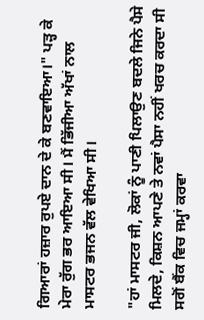ਗਿਆਰਾਂ ਹਜ਼ਾਰ ਰੁਪਏ ਦਾਨ ਦੇ ਕੇ ਬਣਵਾਇਆ।" ਪੜ੍ਹ ਕੇ ਮੇਰਾ ਰੁੱਗ ਭਰ ਆਇਆ ਸੀ। ਮੈਂ ਭਿੱਜੀਆ ਅੱਖਾਂ ਨਾਲ ਮਾਸਟਰ ਭਜਨ ਵੱਲ ਵੇਖਿਆ ਸੀ।

"ਹਾਂ ਮਾਸਟਰ ਜੀ, ਲੋਕਾਂ ਨੂੰ ਪਾਣੀ ਪਿਲਾਉਣ ਬਦਲੇ ਜਿਨੇ ਪੈਸੇ ਮਿਲਦੇ, ਕਿਸ਼ਨ ਆਪਣੇ ਤੇ ਨਵਾਂ ਪੈਸਾ ਨਹੀਂ ਖਰਚ ਕਰਦਾ ਸੀ ਸਗੋਂ ਬੈਂਕ ਵਿਚ ਜਮ੍ਹਾਂ ਕਰਵਾ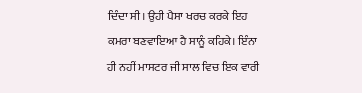ਦਿੰਦਾ ਸੀ। ਉਹੀ ਪੈਸਾ ਖਰਚ ਕਰਕੇ ਇਹ ਕਮਰਾ ਬਣਵਾਇਆ ਹੈ ਸਾਨੂੰ ਕਹਿਕੇ। ਇੰਨਾ ਹੀ ਨਹੀਂ ਮਾਸਟਰ ਜੀ ਸਾਲ ਵਿਚ ਇਕ ਵਾਰੀ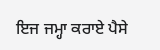ਇਜ ਜਮ੍ਹਾ ਕਰਾਏ ਪੈਸੇ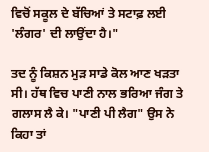ਵਿਚੋਂ ਸਕੂਲ ਦੇ ਬੱਚਿਆਂ ਤੇ ਸਟਾਫ਼ ਲਈ 'ਲੰਗਰ' ਦੀ ਲਾਉਂਦਾ ਹੈ।"

ਤਦ ਨੂੰ ਕਿਸ਼ਨ ਮੁੜ ਸਾਡੇ ਕੋਲ ਆਣ ਖੜਤਾ ਸੀ। ਹੱਥ ਵਿਚ ਪਾਣੀ ਨਾਲ ਭਰਿਆ ਜੰਗ ਤੇ ਗਲਾਸ ਲੈ ਕੇ। "ਪਾਣੀ ਪੀ ਲੈਗ" ਉਸ ਨੇ ਕਿਹਾ ਤਾਂ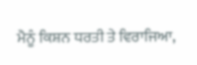ਮੈਨੂੰ ਕਿਸ਼ਨ ਧਰਤੀ ਤੇ ਵਿਰਾਜਿਆ,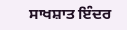ਸਾਖਸ਼ਾਤ ਇੰਦਰ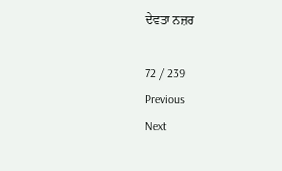ਦੇਵਤਾ ਨਜ਼ਰ

72 / 239
Previous
Next